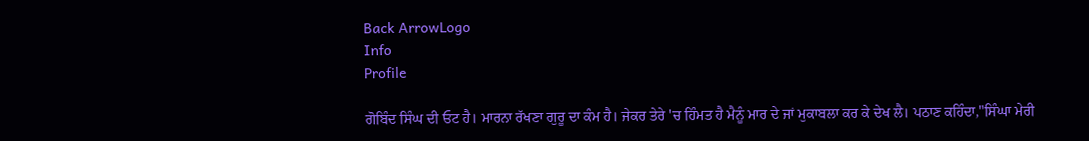Back ArrowLogo
Info
Profile

ਗੋਬਿੰਦ ਸਿੰਘ ਦੀ ਓਟ ਹੈ। ਮਾਰਨਾ ਰੱਖਣਾ ਗੁਰੂ ਦਾ ਕੰਮ ਹੈ। ਜੇਕਰ ਤੇਰੇ 'ਚ ਹਿੰਮਤ ਹੈ ਮੈਨੂੰ ਮਾਰ ਦੇ ਜਾਂ ਮੁਕਾਬਲਾ ਕਰ ਕੇ ਦੇਖ ਲੈ। ਪਠਾਣ ਕਹਿੰਦਾ,"ਸਿੰਘਾ ਮੇਰੀ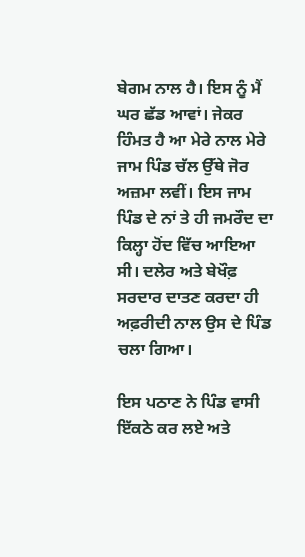ਬੇਗਮ ਨਾਲ ਹੈ। ਇਸ ਨੂੰ ਮੈਂ ਘਰ ਛੱਡ ਆਵਾਂ। ਜੇਕਰ ਹਿੰਮਤ ਹੈ ਆ ਮੇਰੇ ਨਾਲ ਮੇਰੇ ਜਾਮ ਪਿੰਡ ਚੱਲ ਉੱਥੇ ਜੋਰ ਅਜ਼ਮਾ ਲਵੀਂ। ਇਸ ਜਾਮ ਪਿੰਡ ਦੇ ਨਾਂ ਤੇ ਹੀ ਜਮਰੌਦ ਦਾ ਕਿਲ੍ਹਾ ਹੋਂਦ ਵਿੱਚ ਆਇਆ ਸੀ। ਦਲੇਰ ਅਤੇ ਬੇਖੌਫ਼ ਸਰਦਾਰ ਦਾਤਣ ਕਰਦਾ ਹੀ ਅਫ਼ਰੀਦੀ ਨਾਲ ਉਸ ਦੇ ਪਿੰਡ ਚਲਾ ਗਿਆ।

ਇਸ ਪਠਾਣ ਨੇ ਪਿੰਡ ਵਾਸੀ ਇੱਕਠੇ ਕਰ ਲਏ ਅਤੇ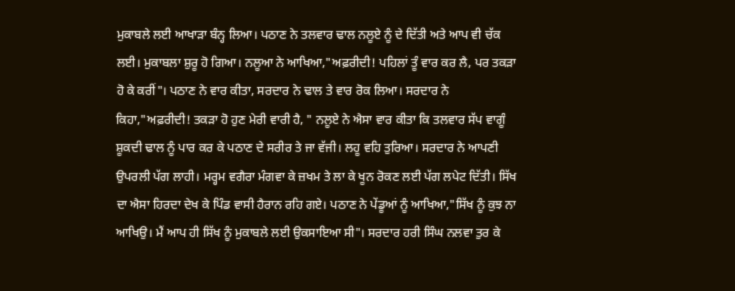ਮੁਕਾਬਲੇ ਲਈ ਆਖਾੜਾ ਬੰਨ੍ਹ ਲਿਆ। ਪਠਾਣ ਨੇ ਤਲਵਾਰ ਢਾਲ ਨਲੂਏ ਨੂੰ ਦੇ ਦਿੱਤੀ ਅਤੇ ਆਪ ਵੀ ਚੱਕ ਲਈ। ਮੁਕਾਬਲਾ ਸ਼ੁਰੂ ਹੋ ਗਿਆ। ਨਲੂਆ ਨੇ ਆਖਿਆ,"ਅਫ਼ਰੀਦੀ! ਪਹਿਲਾਂ ਤੂੰ ਵਾਰ ਕਰ ਲੈ, ਪਰ ਤਕੜਾ ਹੋ ਕੇ ਕਰੀਂ"। ਪਠਾਣ ਨੇ ਵਾਰ ਕੀਤਾ, ਸਰਦਾਰ ਨੇ ਢਾਲ ਤੇ ਵਾਰ ਰੋਕ ਲਿਆ। ਸਰਦਾਰ ਨੇ ਕਿਹਾ,"ਅਫ਼ਰੀਦੀ! ਤਕੜਾ ਹੋ ਹੁਣ ਮੇਰੀ ਵਾਰੀ ਹੈ, " ਨਲੂਏ ਨੇ ਐਸਾ ਵਾਰ ਕੀਤਾ ਕਿ ਤਲਵਾਰ ਸੱਪ ਵਾਗੂੰ ਸ਼ੂਕਦੀ ਢਾਲ ਨੂੰ ਪਾਰ ਕਰ ਕੇ ਪਠਾਣ ਦੇ ਸਰੀਰ ਤੇ ਜਾ ਵੱਜੀ। ਲਹੂ ਵਹਿ ਤੁਰਿਆ। ਸਰਦਾਰ ਨੇ ਆਪਣੀ ਉਪਰਲੀ ਪੱਗ ਲਾਹੀ। ਮਰ੍ਹਮ ਵਗੈਰਾ ਮੰਗਵਾ ਕੇ ਜ਼ਖਮ ਤੇ ਲਾ ਕੇ ਖੂਨ ਰੋਕਣ ਲਈ ਪੱਗ ਲਪੇਟ ਦਿੱਤੀ। ਸਿੱਖ ਦਾ ਐਸਾ ਹਿਰਦਾ ਦੇਖ ਕੇ ਪਿੰਡ ਵਾਸੀ ਹੈਰਾਨ ਰਹਿ ਗਏ। ਪਠਾਣ ਨੇ ਪੇਂਡੂਆਂ ਨੂੰ ਆਖਿਆ,"ਸਿੱਖ ਨੂੰ ਕੁਝ ਨਾ ਆਖਿਉ। ਮੈਂ ਆਪ ਹੀ ਸਿੱਖ ਨੂੰ ਮੁਕਾਬਲੇ ਲਈ ਉਕਸਾਇਆ ਸੀ"। ਸਰਦਾਰ ਹਰੀ ਸਿੰਘ ਨਲਵਾ ਤੁਰ ਕੇ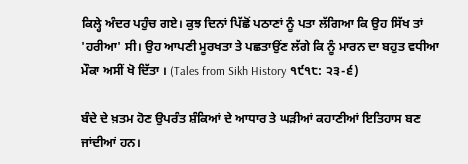ਕਿਲ੍ਹੇ ਅੰਦਰ ਪਹੁੰਚ ਗਏ। ਕੁਝ ਦਿਨਾਂ ਪਿੱਛੋਂ ਪਠਾਣਾਂ ਨੂੰ ਪਤਾ ਲੱਗਿਆ ਕਿ ਉਹ ਸਿੱਖ ਤਾਂ 'ਹਰੀਆ' ਸੀ। ਉਹ ਆਪਣੀ ਮੂਰਖਤਾ ਤੇ ਪਛਤਾਉਂਣ ਲੱਗੇ ਕਿ ਨੂੰ ਮਾਰਨ ਦਾ ਬਹੁਤ ਵਧੀਆ ਮੌਕਾ ਅਸੀਂ ਖੋ ਦਿੱਤਾ । (Tales from Sikh History ੧੯੧੮: ੨੩-੬)

ਬੰਦੇ ਦੇ ਖ਼ਤਮ ਹੋਣ ਉਪਰੰਤ ਸ਼ੰਕਿਆਂ ਦੇ ਆਧਾਰ ਤੇ ਘੜੀਆਂ ਕਹਾਣੀਆਂ ਇਤਿਹਾਸ ਬਣ ਜਾਂਦੀਆਂ ਹਨ।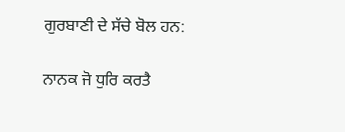ਗੁਰਬਾਣੀ ਦੇ ਸੱਚੇ ਬੋਲ ਹਨ:

ਨਾਨਕ ਜੋ ਧੁਰਿ ਕਰਤੈ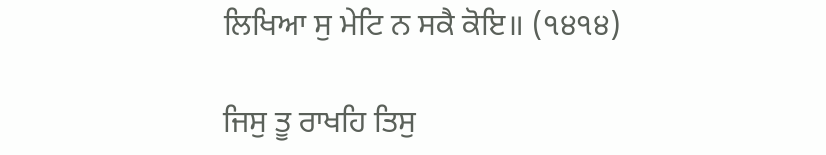ਲਿਖਿਆ ਸੁ ਮੇਟਿ ਨ ਸਕੈ ਕੋਇ॥ (੧੪੧੪)

ਜਿਸੁ ਤੂ ਰਾਖਹਿ ਤਿਸੁ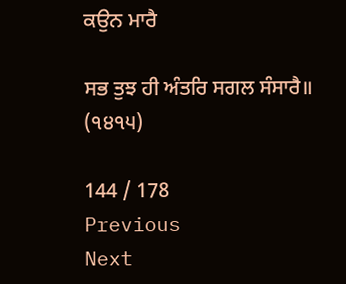ਕਉਨ ਮਾਰੈ

ਸਭ ਤੁਝ ਹੀ ਅੰਤਰਿ ਸਗਲ ਸੰਸਾਰੈ॥ (੧੪੧੫)

144 / 178
Previous
Next